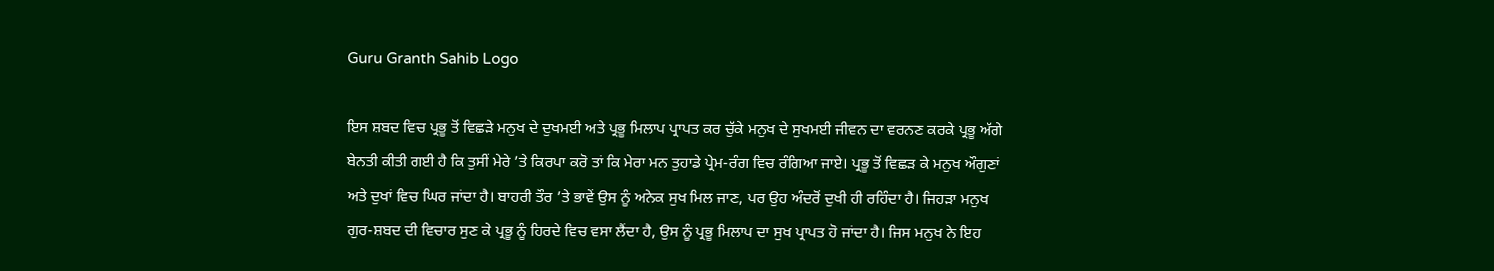Guru Granth Sahib Logo

ਇਸ ਸ਼ਬਦ ਵਿਚ ਪ੍ਰਭੂ ਤੋਂ ਵਿਛੜੇ ਮਨੁਖ ਦੇ ਦੁਖਮਈ ਅਤੇ ਪ੍ਰਭੂ ਮਿਲਾਪ ਪ੍ਰਾਪਤ ਕਰ ਚੁੱਕੇ ਮਨੁਖ ਦੇ ਸੁਖਮਈ ਜੀਵਨ ਦਾ ਵਰਨਣ ਕਰਕੇ ਪ੍ਰਭੂ ਅੱਗੇ ਬੇਨਤੀ ਕੀਤੀ ਗਈ ਹੈ ਕਿ ਤੁਸੀਂ ਮੇਰੇ ’ਤੇ ਕਿਰਪਾ ਕਰੋ ਤਾਂ ਕਿ ਮੇਰਾ ਮਨ ਤੁਹਾਡੇ ਪ੍ਰੇਮ-ਰੰਗ ਵਿਚ ਰੰਗਿਆ ਜਾਏ। ਪ੍ਰਭੂ ਤੋਂ ਵਿਛੜ ਕੇ ਮਨੁਖ ਔਗੁਣਾਂ ਅਤੇ ਦੁਖਾਂ ਵਿਚ ਘਿਰ ਜਾਂਦਾ ਹੈ। ਬਾਹਰੀ ਤੌਰ ’ਤੇ ਭਾਵੇਂ ਉਸ ਨੂੰ ਅਨੇਕ ਸੁਖ ਮਿਲ ਜਾਣ, ਪਰ ਉਹ ਅੰਦਰੋਂ ਦੁਖੀ ਹੀ ਰਹਿੰਦਾ ਹੈ। ਜਿਹੜਾ ਮਨੁਖ ਗੁਰ-ਸ਼ਬਦ ਦੀ ਵਿਚਾਰ ਸੁਣ ਕੇ ਪ੍ਰਭੂ ਨੂੰ ਹਿਰਦੇ ਵਿਚ ਵਸਾ ਲੈਂਦਾ ਹੈ, ਉਸ ਨੂੰ ਪ੍ਰਭੂ ਮਿਲਾਪ ਦਾ ਸੁਖ ਪ੍ਰਾਪਤ ਹੋ ਜਾਂਦਾ ਹੈ। ਜਿਸ ਮਨੁਖ ਨੇ ਇਹ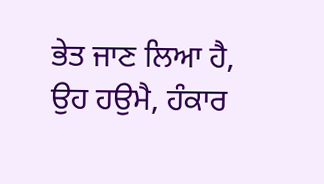ਭੇਤ ਜਾਣ ਲਿਆ ਹੈ, ਉਹ ਹਉਮੈ, ਹੰਕਾਰ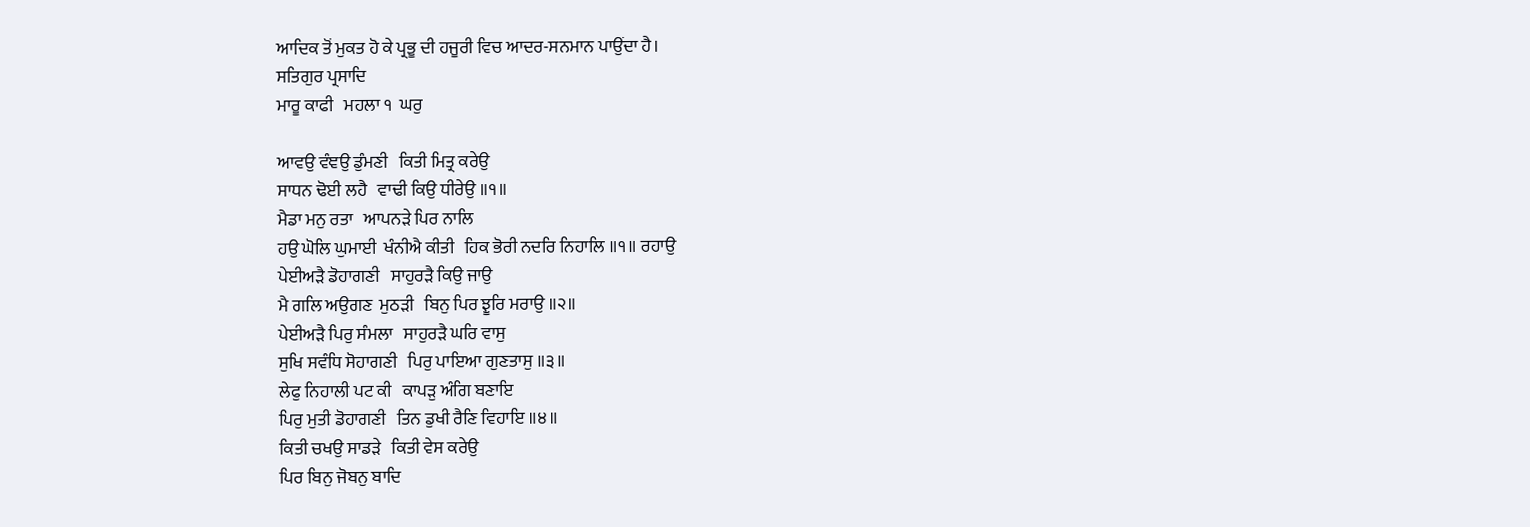ਆਦਿਕ ਤੋਂ ਮੁਕਤ ਹੋ ਕੇ ਪ੍ਰਭੂ ਦੀ ਹਜੂਰੀ ਵਿਚ ਆਦਰ-ਸਨਮਾਨ ਪਾਉਂਦਾ ਹੈ।
ਸਤਿਗੁਰ ਪ੍ਰਸਾਦਿ
ਮਾਰੂ ਕਾਫੀ   ਮਹਲਾ ੧  ਘਰੁ

ਆਵਉ ਵੰਞਉ ਡੁੰਮਣੀ   ਕਿਤੀ ਮਿਤ੍ਰ ਕਰੇਉ
ਸਾਧਨ ਢੋਈ ਲਹੈ   ਵਾਢੀ ਕਿਉ ਧੀਰੇਉ ॥੧॥
ਮੈਡਾ ਮਨੁ ਰਤਾ   ਆਪਨੜੇ ਪਿਰ ਨਾਲਿ
ਹਉ ਘੋਲਿ ਘੁਮਾਈ  ਖੰਨੀਐ ਕੀਤੀ   ਹਿਕ ਭੋਰੀ ਨਦਰਿ ਨਿਹਾਲਿ ॥੧॥ ਰਹਾਉ
ਪੇਈਅੜੈ ਡੋਹਾਗਣੀ   ਸਾਹੁਰੜੈ ਕਿਉ ਜਾਉ
ਮੈ ਗਲਿ ਅਉਗਣ  ਮੁਠੜੀ   ਬਿਨੁ ਪਿਰ ਝੂਰਿ ਮਰਾਉ ॥੨॥
ਪੇਈਅੜੈ ਪਿਰੁ ਸੰਮਲਾ   ਸਾਹੁਰੜੈ ਘਰਿ ਵਾਸੁ
ਸੁਖਿ ਸਵੰਧਿ ਸੋਹਾਗਣੀ   ਪਿਰੁ ਪਾਇਆ ਗੁਣਤਾਸੁ ॥੩॥
ਲੇਫੁ ਨਿਹਾਲੀ ਪਟ ਕੀ   ਕਾਪੜੁ ਅੰਗਿ ਬਣਾਇ
ਪਿਰੁ ਮੁਤੀ ਡੋਹਾਗਣੀ   ਤਿਨ ਡੁਖੀ ਰੈਣਿ ਵਿਹਾਇ ॥੪॥
ਕਿਤੀ ਚਖਉ ਸਾਡੜੇ   ਕਿਤੀ ਵੇਸ ਕਰੇਉ
ਪਿਰ ਬਿਨੁ ਜੋਬਨੁ ਬਾਦਿ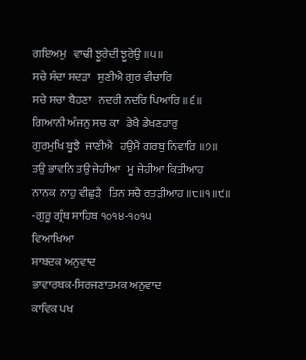ਗਇਅਮੁ   ਵਾਢੀ ਝੂਰੇਦੀ ਝੂਰੇਉ ॥੫॥
ਸਚੇ ਸੰਦਾ ਸਦੜਾ   ਸੁਣੀਐ ਗੁਰ ਵੀਚਾਰਿ
ਸਚੇ ਸਚਾ ਬੈਹਣਾ   ਨਦਰੀ ਨਦਰਿ ਪਿਆਰਿ ॥੬॥
ਗਿਆਨੀ ਅੰਜਨੁ ਸਚ ਕਾ   ਡੇਖੈ ਡੇਖਣਹਾਰੁ
ਗੁਰਮੁਖਿ ਬੂਝੈ  ਜਾਣੀਐ   ਹਉਮੈ ਗਰਬੁ ਨਿਵਾਰਿ ॥੭॥
ਤਉ ਭਾਵਨਿ ਤਉ ਜੇਹੀਆ   ਮੂ ਜੇਹੀਆ ਕਿਤੀਆਹ
ਨਾਨਕ  ਨਾਹੁ ਵੀਛੁੜੈ   ਤਿਨ ਸਚੈ ਰਤੜੀਆਹ ॥੮॥੧॥੯॥
-ਗੁਰੂ ਗ੍ਰੰਥ ਸਾਹਿਬ ੧੦੧੪-੧੦੧੫
ਵਿਆਖਿਆ
ਸ਼ਾਬਦਕ ਅਨੁਵਾਦ
ਭਾਵਾਰਥਕ-ਸਿਰਜਣਾਤਮਕ ਅਨੁਵਾਦ
ਕਾਵਿਕ ਪਖ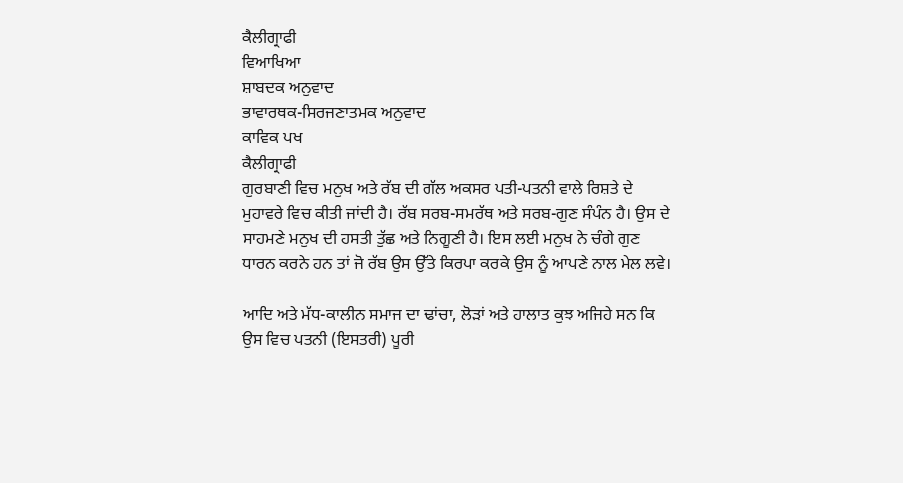ਕੈਲੀਗ੍ਰਾਫੀ
ਵਿਆਖਿਆ
ਸ਼ਾਬਦਕ ਅਨੁਵਾਦ
ਭਾਵਾਰਥਕ-ਸਿਰਜਣਾਤਮਕ ਅਨੁਵਾਦ
ਕਾਵਿਕ ਪਖ
ਕੈਲੀਗ੍ਰਾਫੀ
ਗੁਰਬਾਣੀ ਵਿਚ ਮਨੁਖ ਅਤੇ ਰੱਬ ਦੀ ਗੱਲ ਅਕਸਰ ਪਤੀ-ਪਤਨੀ ਵਾਲੇ ਰਿਸ਼ਤੇ ਦੇ ਮੁਹਾਵਰੇ ਵਿਚ ਕੀਤੀ ਜਾਂਦੀ ਹੈ। ਰੱਬ ਸਰਬ-ਸਮਰੱਥ ਅਤੇ ਸਰਬ-ਗੁਣ ਸੰਪੰਨ ਹੈ। ਉਸ ਦੇ ਸਾਹਮਣੇ ਮਨੁਖ ਦੀ ਹਸਤੀ ਤੁੱਛ ਅਤੇ ਨਿਗੂਣੀ ਹੈ। ਇਸ ਲਈ ਮਨੁਖ ਨੇ ਚੰਗੇ ਗੁਣ ਧਾਰਨ ਕਰਨੇ ਹਨ ਤਾਂ ਜੋ ਰੱਬ ਉਸ ਉੱਤੇ ਕਿਰਪਾ ਕਰਕੇ ਉਸ ਨੂੰ ਆਪਣੇ ਨਾਲ ਮੇਲ ਲਵੇ।

ਆਦਿ ਅਤੇ ਮੱਧ-ਕਾਲੀਨ ਸਮਾਜ ਦਾ ਢਾਂਚਾ, ਲੋੜਾਂ ਅਤੇ ਹਾਲਾਤ ਕੁਝ ਅਜਿਹੇ ਸਨ ਕਿ ਉਸ ਵਿਚ ਪਤਨੀ (ਇਸਤਰੀ) ਪੂਰੀ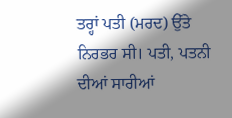ਤਰ੍ਹਾਂ ਪਤੀ (ਮਰਦ) ਉੱਤੇ ਨਿਰਭਰ ਸੀ। ਪਤੀ, ਪਤਨੀ ਦੀਆਂ ਸਾਰੀਆਂ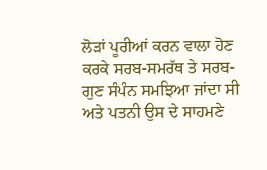ਲੋੜਾਂ ਪੂਰੀਆਂ ਕਰਨ ਵਾਲਾ ਹੋਣ ਕਰਕੇ ਸਰਬ-ਸਮਰੱਥ ਤੇ ਸਰਬ-ਗੁਣ ਸੰਪੰਨ ਸਮਝਿਆ ਜਾਂਦਾ ਸੀ ਅਤੇ ਪਤਨੀ ਉਸ ਦੇ ਸਾਹਮਣੇ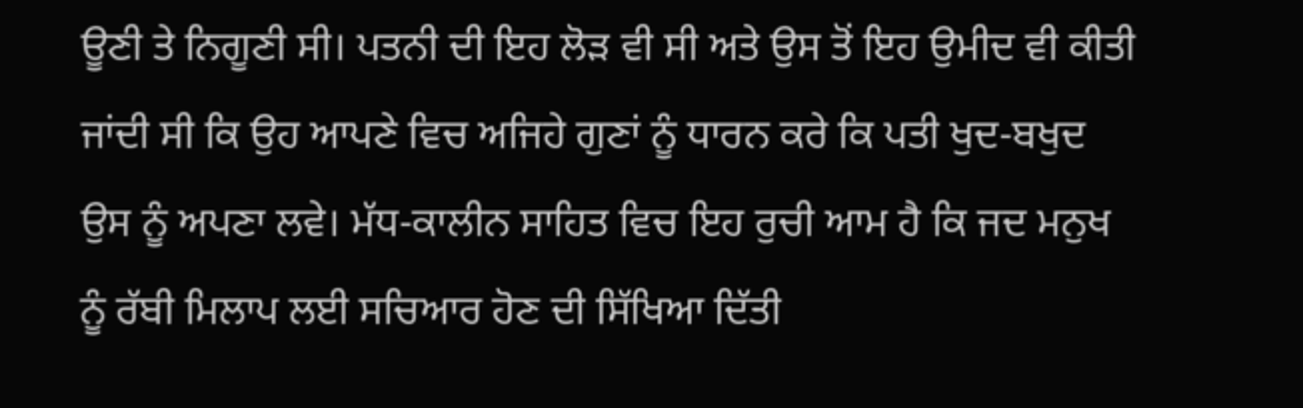ਊਣੀ ਤੇ ਨਿਗੂਣੀ ਸੀ। ਪਤਨੀ ਦੀ ਇਹ ਲੋੜ ਵੀ ਸੀ ਅਤੇ ਉਸ ਤੋਂ ਇਹ ਉਮੀਦ ਵੀ ਕੀਤੀ ਜਾਂਦੀ ਸੀ ਕਿ ਉਹ ਆਪਣੇ ਵਿਚ ਅਜਿਹੇ ਗੁਣਾਂ ਨੂੰ ਧਾਰਨ ਕਰੇ ਕਿ ਪਤੀ ਖੁਦ-ਬਖੁਦ ਉਸ ਨੂੰ ਅਪਣਾ ਲਵੇ। ਮੱਧ-ਕਾਲੀਨ ਸਾਹਿਤ ਵਿਚ ਇਹ ਰੁਚੀ ਆਮ ਹੈ ਕਿ ਜਦ ਮਨੁਖ ਨੂੰ ਰੱਬੀ ਮਿਲਾਪ ਲਈ ਸਚਿਆਰ ਹੋਣ ਦੀ ਸਿੱਖਿਆ ਦਿੱਤੀ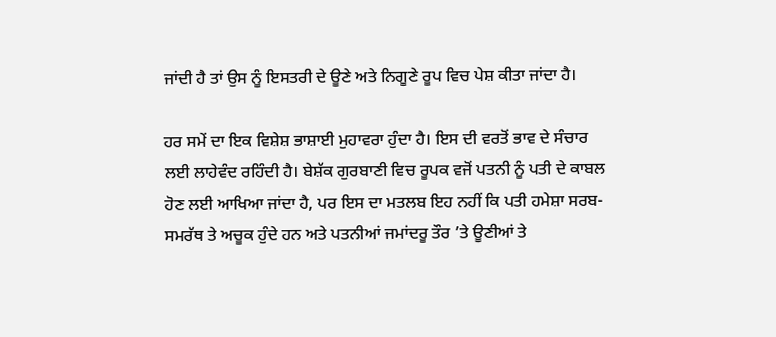ਜਾਂਦੀ ਹੈ ਤਾਂ ਉਸ ਨੂੰ ਇਸਤਰੀ ਦੇ ਊਣੇ ਅਤੇ ਨਿਗੂਣੇ ਰੂਪ ਵਿਚ ਪੇਸ਼ ਕੀਤਾ ਜਾਂਦਾ ਹੈ।

ਹਰ ਸਮੇਂ ਦਾ ਇਕ ਵਿਸ਼ੇਸ਼ ਭਾਸ਼ਾਈ ਮੁਹਾਵਰਾ ਹੁੰਦਾ ਹੈ। ਇਸ ਦੀ ਵਰਤੋਂ ਭਾਵ ਦੇ ਸੰਚਾਰ ਲਈ ਲਾਹੇਵੰਦ ਰਹਿੰਦੀ ਹੈ। ਬੇਸ਼ੱਕ ਗੁਰਬਾਣੀ ਵਿਚ ਰੂਪਕ ਵਜੋਂ ਪਤਨੀ ਨੂੰ ਪਤੀ ਦੇ ਕਾਬਲ ਹੋਣ ਲਈ ਆਖਿਆ ਜਾਂਦਾ ਹੈ, ਪਰ ਇਸ ਦਾ ਮਤਲਬ ਇਹ ਨਹੀਂ ਕਿ ਪਤੀ ਹਮੇਸ਼ਾ ਸਰਬ-ਸਮਰੱਥ ਤੇ ਅਚੂਕ ਹੁੰਦੇ ਹਨ ਅਤੇ ਪਤਨੀਆਂ ਜਮਾਂਦਰੂ ਤੌਰ ’ਤੇ ਊਣੀਆਂ ਤੇ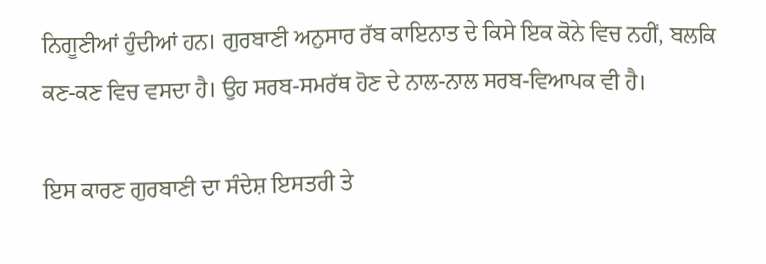ਨਿਗੂਣੀਆਂ ਹੁੰਦੀਆਂ ਹਨ। ਗੁਰਬਾਣੀ ਅਨੁਸਾਰ ਰੱਬ ਕਾਇਨਾਤ ਦੇ ਕਿਸੇ ਇਕ ਕੋਨੇ ਵਿਚ ਨਹੀਂ, ਬਲਕਿ ਕਣ-ਕਣ ਵਿਚ ਵਸਦਾ ਹੈ। ਉਹ ਸਰਬ-ਸਮਰੱਥ ਹੋਣ ਦੇ ਨਾਲ-ਨਾਲ ਸਰਬ-ਵਿਆਪਕ ਵੀ ਹੈ।

ਇਸ ਕਾਰਣ ਗੁਰਬਾਣੀ ਦਾ ਸੰਦੇਸ਼ ਇਸਤਰੀ ਤੇ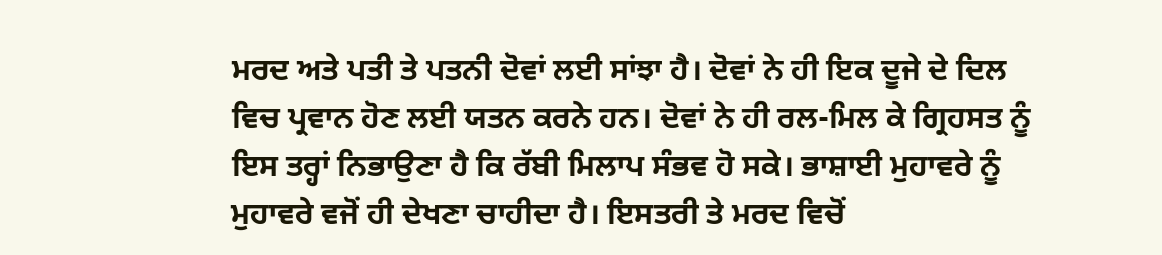ਮਰਦ ਅਤੇ ਪਤੀ ਤੇ ਪਤਨੀ ਦੋਵਾਂ ਲਈ ਸਾਂਝਾ ਹੈ। ਦੋਵਾਂ ਨੇ ਹੀ ਇਕ ਦੂਜੇ ਦੇ ਦਿਲ ਵਿਚ ਪ੍ਰਵਾਨ ਹੋਣ ਲਈ ਯਤਨ ਕਰਨੇ ਹਨ। ਦੋਵਾਂ ਨੇ ਹੀ ਰਲ-ਮਿਲ ਕੇ ਗ੍ਰਿਹਸਤ ਨੂੰ ਇਸ ਤਰ੍ਹਾਂ ਨਿਭਾਉਣਾ ਹੈ ਕਿ ਰੱਬੀ ਮਿਲਾਪ ਸੰਭਵ ਹੋ ਸਕੇ। ਭਾਸ਼ਾਈ ਮੁਹਾਵਰੇ ਨੂੰ ਮੁਹਾਵਰੇ ਵਜੋਂ ਹੀ ਦੇਖਣਾ ਚਾਹੀਦਾ ਹੈ। ਇਸਤਰੀ ਤੇ ਮਰਦ ਵਿਚੋਂ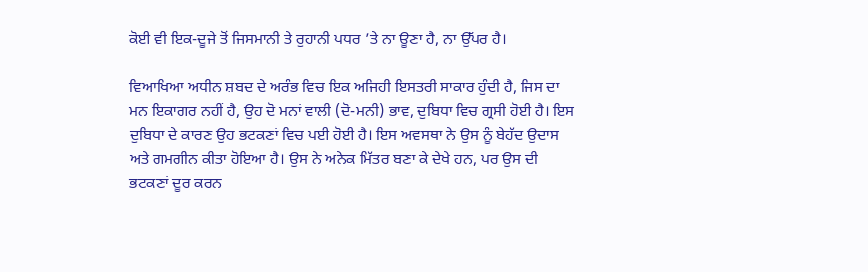ਕੋਈ ਵੀ ਇਕ-ਦੂਜੇ ਤੋਂ ਜਿਸਮਾਨੀ ਤੇ ਰੁਹਾਨੀ ਪਧਰ ’ਤੇ ਨਾ ਊਣਾ ਹੈ, ਨਾ ਉੱਪਰ ਹੈ।

ਵਿਆਖਿਆ ਅਧੀਨ ਸ਼ਬਦ ਦੇ ਅਰੰਭ ਵਿਚ ਇਕ ਅਜਿਹੀ ਇਸਤਰੀ ਸਾਕਾਰ ਹੁੰਦੀ ਹੈ, ਜਿਸ ਦਾ ਮਨ ਇਕਾਗਰ ਨਹੀਂ ਹੈ, ਉਹ ਦੋ ਮਨਾਂ ਵਾਲੀ (ਦੋ-ਮਨੀ) ਭਾਵ, ਦੁਬਿਧਾ ਵਿਚ ਗ੍ਰਸੀ ਹੋਈ ਹੈ। ਇਸ ਦੁਬਿਧਾ ਦੇ ਕਾਰਣ ਉਹ ਭਟਕਣਾਂ ਵਿਚ ਪਈ ਹੋਈ ਹੈ। ਇਸ ਅਵਸਥਾ ਨੇ ਉਸ ਨੂੰ ਬੇਹੱਦ ਉਦਾਸ ਅਤੇ ਗਮਗੀਨ ਕੀਤਾ ਹੋਇਆ ਹੈ। ਉਸ ਨੇ ਅਨੇਕ ਮਿੱਤਰ ਬਣਾ ਕੇ ਦੇਖੇ ਹਨ, ਪਰ ਉਸ ਦੀ ਭਟਕਣਾਂ ਦੂਰ ਕਰਨ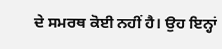ਦੇ ਸਮਰਥ ਕੋਈ ਨਹੀਂ ਹੈ। ਉਹ ਇਨ੍ਹਾਂ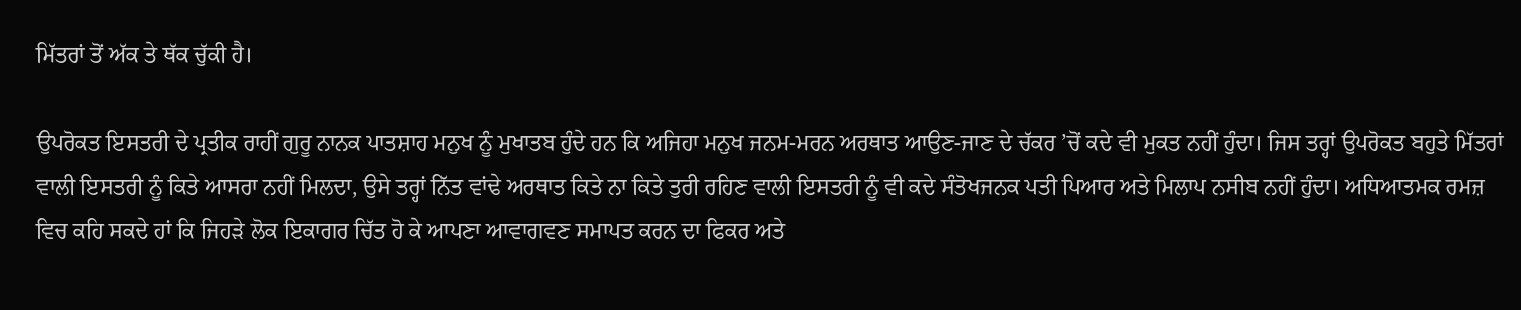ਮਿੱਤਰਾਂ ਤੋਂ ਅੱਕ ਤੇ ਥੱਕ ਚੁੱਕੀ ਹੈ।

ਉਪਰੋਕਤ ਇਸਤਰੀ ਦੇ ਪ੍ਰਤੀਕ ਰਾਹੀਂ ਗੁਰੂ ਨਾਨਕ ਪਾਤਸ਼ਾਹ ਮਨੁਖ ਨੂੰ ਮੁਖਾਤਬ ਹੁੰਦੇ ਹਨ ਕਿ ਅਜਿਹਾ ਮਨੁਖ ਜਨਮ-ਮਰਨ ਅਰਥਾਤ ਆਉਣ-ਜਾਣ ਦੇ ਚੱਕਰ ’ਚੋਂ ਕਦੇ ਵੀ ਮੁਕਤ ਨਹੀਂ ਹੁੰਦਾ। ਜਿਸ ਤਰ੍ਹਾਂ ਉਪਰੋਕਤ ਬਹੁਤੇ ਮਿੱਤਰਾਂ ਵਾਲੀ ਇਸਤਰੀ ਨੂੰ ਕਿਤੇ ਆਸਰਾ ਨਹੀਂ ਮਿਲਦਾ, ਉਸੇ ਤਰ੍ਹਾਂ ਨਿੱਤ ਵਾਂਢੇ ਅਰਥਾਤ ਕਿਤੇ ਨਾ ਕਿਤੇ ਤੁਰੀ ਰਹਿਣ ਵਾਲੀ ਇਸਤਰੀ ਨੂੰ ਵੀ ਕਦੇ ਸੰਤੋਖਜਨਕ ਪਤੀ ਪਿਆਰ ਅਤੇ ਮਿਲਾਪ ਨਸੀਬ ਨਹੀਂ ਹੁੰਦਾ। ਅਧਿਆਤਮਕ ਰਮਜ਼ ਵਿਚ ਕਹਿ ਸਕਦੇ ਹਾਂ ਕਿ ਜਿਹੜੇ ਲੋਕ ਇਕਾਗਰ ਚਿੱਤ ਹੋ ਕੇ ਆਪਣਾ ਆਵਾਗਵਣ ਸਮਾਪਤ ਕਰਨ ਦਾ ਫਿਕਰ ਅਤੇ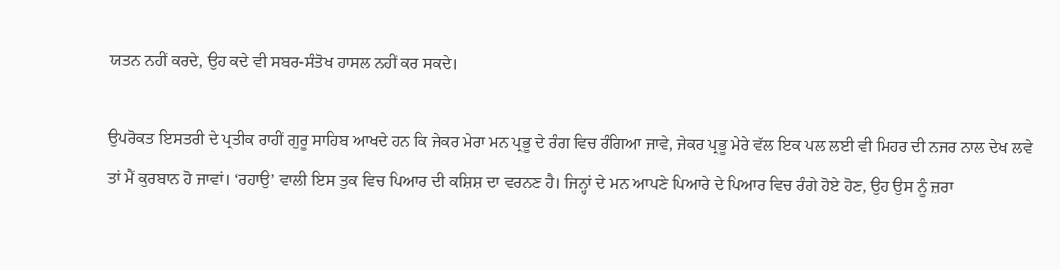ਯਤਨ ਨਹੀਂ ਕਰਦੇ, ਉਹ ਕਦੇ ਵੀ ਸਬਰ-ਸੰਤੋਖ ਹਾਸਲ ਨਹੀਂ ਕਰ ਸਕਦੇ।

ਉਪਰੋਕਤ ਇਸਤਰੀ ਦੇ ਪ੍ਰਤੀਕ ਰਾਹੀਂ ਗੁਰੂ ਸਾਹਿਬ ਆਖਦੇ ਹਨ ਕਿ ਜੇਕਰ ਮੇਰਾ ਮਨ ਪ੍ਰਭੂ ਦੇ ਰੰਗ ਵਿਚ ਰੰਗਿਆ ਜਾਵੇ, ਜੇਕਰ ਪ੍ਰਭੂ ਮੇਰੇ ਵੱਲ ਇਕ ਪਲ ਲਈ ਵੀ ਮਿਹਰ ਦੀ ਨਜਰ ਨਾਲ ਦੇਖ ਲਵੇ ਤਾਂ ਮੈਂ ਕੁਰਬਾਨ ਹੋ ਜਾਵਾਂ। ‘ਰਹਾਉ’ ਵਾਲੀ ਇਸ ਤੁਕ ਵਿਚ ਪਿਆਰ ਦੀ ਕਸ਼ਿਸ਼ ਦਾ ਵਰਨਣ ਹੈ। ਜਿਨ੍ਹਾਂ ਦੇ ਮਨ ਆਪਣੇ ਪਿਆਰੇ ਦੇ ਪਿਆਰ ਵਿਚ ਰੰਗੇ ਹੋਏ ਹੋਣ, ਉਹ ਉਸ ਨੂੰ ਜ਼ਰਾ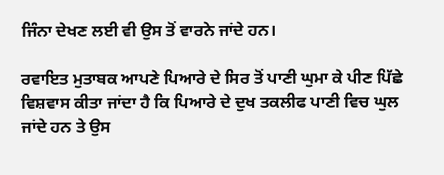ਜਿੰਨਾ ਦੇਖਣ ਲਈ ਵੀ ਉਸ ਤੋਂ ਵਾਰਨੇ ਜਾਂਦੇ ਹਨ।

ਰਵਾਇਤ ਮੁਤਾਬਕ ਆਪਣੇ ਪਿਆਰੇ ਦੇ ਸਿਰ ਤੋਂ ਪਾਣੀ ਘੁਮਾ ਕੇ ਪੀਣ ਪਿੱਛੇ ਵਿਸ਼ਵਾਸ ਕੀਤਾ ਜਾਂਦਾ ਹੈ ਕਿ ਪਿਆਰੇ ਦੇ ਦੁਖ ਤਕਲੀਫ ਪਾਣੀ ਵਿਚ ਘੁਲ ਜਾਂਦੇ ਹਨ ਤੇ ਉਸ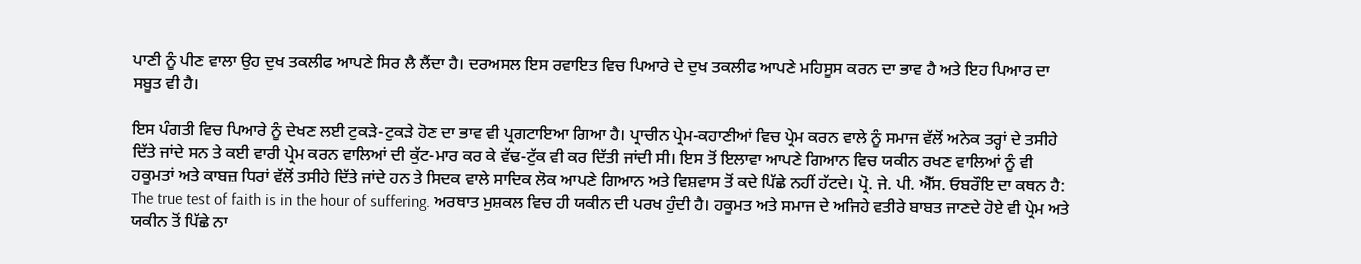ਪਾਣੀ ਨੂੰ ਪੀਣ ਵਾਲਾ ਉਹ ਦੁਖ ਤਕਲੀਫ ਆਪਣੇ ਸਿਰ ਲੈ ਲੈਂਦਾ ਹੈ। ਦਰਅਸਲ ਇਸ ਰਵਾਇਤ ਵਿਚ ਪਿਆਰੇ ਦੇ ਦੁਖ ਤਕਲੀਫ ਆਪਣੇ ਮਹਿਸੂਸ ਕਰਨ ਦਾ ਭਾਵ ਹੈ ਅਤੇ ਇਹ ਪਿਆਰ ਦਾ ਸਬੂਤ ਵੀ ਹੈ।

ਇਸ ਪੰਗਤੀ ਵਿਚ ਪਿਆਰੇ ਨੂੰ ਦੇਖਣ ਲਈ ਟੁਕੜੇ-ਟੁਕੜੇ ਹੋਣ ਦਾ ਭਾਵ ਵੀ ਪ੍ਰਗਟਾਇਆ ਗਿਆ ਹੈ। ਪ੍ਰਾਚੀਨ ਪ੍ਰੇਮ-ਕਹਾਣੀਆਂ ਵਿਚ ਪ੍ਰੇਮ ਕਰਨ ਵਾਲੇ ਨੂੰ ਸਮਾਜ ਵੱਲੋਂ ਅਨੇਕ ਤਰ੍ਹਾਂ ਦੇ ਤਸੀਹੇ ਦਿੱਤੇ ਜਾਂਦੇ ਸਨ ਤੇ ਕਈ ਵਾਰੀ ਪ੍ਰੇਮ ਕਰਨ ਵਾਲਿਆਂ ਦੀ ਕੁੱਟ-ਮਾਰ ਕਰ ਕੇ ਵੱਢ-ਟੁੱਕ ਵੀ ਕਰ ਦਿੱਤੀ ਜਾਂਦੀ ਸੀ। ਇਸ ਤੋਂ ਇਲਾਵਾ ਆਪਣੇ ਗਿਆਨ ਵਿਚ ਯਕੀਨ ਰਖਣ ਵਾਲਿਆਂ ਨੂੰ ਵੀ ਹਕੂਮਤਾਂ ਅਤੇ ਕਾਬਜ਼ ਧਿਰਾਂ ਵੱਲੋਂ ਤਸੀਹੇ ਦਿੱਤੇ ਜਾਂਦੇ ਹਨ ਤੇ ਸਿਦਕ ਵਾਲੇ ਸਾਦਿਕ ਲੋਕ ਆਪਣੇ ਗਿਆਨ ਅਤੇ ਵਿਸ਼ਵਾਸ ਤੋਂ ਕਦੇ ਪਿੱਛੇ ਨਹੀਂ ਹੱਟਦੇ। ਪ੍ਰੋ. ਜੇ. ਪੀ. ਐੱਸ. ਓਬਰੌਇ ਦਾ ਕਥਨ ਹੈ: The true test of faith is in the hour of suffering. ਅਰਥਾਤ ਮੁਸ਼ਕਲ ਵਿਚ ਹੀ ਯਕੀਨ ਦੀ ਪਰਖ ਹੁੰਦੀ ਹੈ। ਹਕੂਮਤ ਅਤੇ ਸਮਾਜ ਦੇ ਅਜਿਹੇ ਵਤੀਰੇ ਬਾਬਤ ਜਾਣਦੇ ਹੋਏ ਵੀ ਪ੍ਰੇਮ ਅਤੇ ਯਕੀਨ ਤੋਂ ਪਿੱਛੇ ਨਾ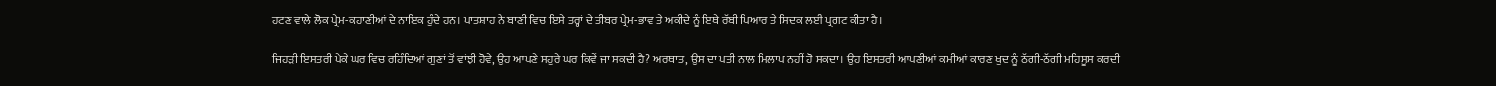ਹਟਣ ਵਾਲੇ ਲੋਕ ਪ੍ਰੇਮ-ਕਹਾਣੀਆਂ ਦੇ ਨਾਇਕ ਹੁੰਦੇ ਹਨ। ਪਾਤਸ਼ਾਹ ਨੇ ਬਾਣੀ ਵਿਚ ਇਸੇ ਤਰ੍ਹਾਂ ਦੇ ਤੀਬਰ ਪ੍ਰੇਮ-ਭਾਵ ਤੇ ਅਕੀਦੇ ਨੂੰ ਇਥੇ ਰੱਬੀ ਪਿਆਰ ਤੇ ਸਿਦਕ ਲਈ ਪ੍ਰਗਟ ਕੀਤਾ ਹੈ।

ਜਿਹੜੀ ਇਸਤਰੀ ਪੇਕੇ ਘਰ ਵਿਚ ਰਹਿੰਦਿਆਂ ਗੁਣਾਂ ਤੋਂ ਵਾਂਝੀ ਹੋਵੇ, ਉਹ ਆਪਣੇ ਸਹੁਰੇ ਘਰ ਕਿਵੇਂ ਜਾ ਸਕਦੀ ਹੈ? ਅਰਥਾਤ, ਉਸ ਦਾ ਪਤੀ ਨਾਲ ਮਿਲਾਪ ਨਹੀਂ ਹੋ ਸਕਦਾ। ਉਹ ਇਸਤਰੀ ਆਪਣੀਆਂ ਕਮੀਆਂ ਕਾਰਣ ਖੁਦ ਨੂੰ ਠੱਗੀ-ਠੱਗੀ ਮਹਿਸੂਸ ਕਰਦੀ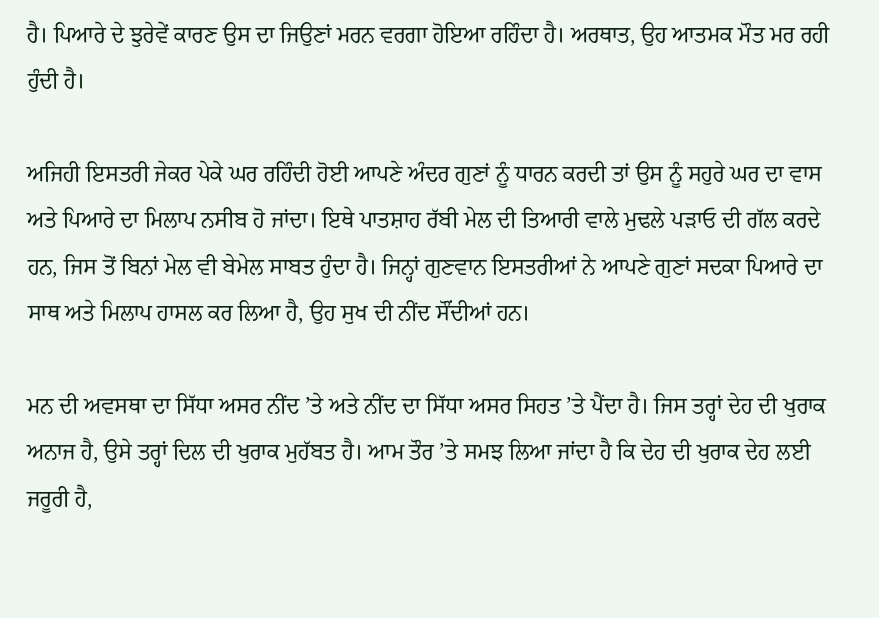ਹੈ। ਪਿਆਰੇ ਦੇ ਝੁਰੇਵੇਂ ਕਾਰਣ ਉਸ ਦਾ ਜਿਉਣਾਂ ਮਰਨ ਵਰਗਾ ਹੋਇਆ ਰਹਿੰਦਾ ਹੈ। ਅਰਥਾਤ, ਉਹ ਆਤਮਕ ਮੌਤ ਮਰ ਰਹੀ ਹੁੰਦੀ ਹੈ।

ਅਜਿਹੀ ਇਸਤਰੀ ਜੇਕਰ ਪੇਕੇ ਘਰ ਰਹਿੰਦੀ ਹੋਈ ਆਪਣੇ ਅੰਦਰ ਗੁਣਾਂ ਨੂੰ ਧਾਰਨ ਕਰਦੀ ਤਾਂ ਉਸ ਨੂੰ ਸਹੁਰੇ ਘਰ ਦਾ ਵਾਸ ਅਤੇ ਪਿਆਰੇ ਦਾ ਮਿਲਾਪ ਨਸੀਬ ਹੋ ਜਾਂਦਾ। ਇਥੇ ਪਾਤਸ਼ਾਹ ਰੱਬੀ ਮੇਲ ਦੀ ਤਿਆਰੀ ਵਾਲੇ ਮੁਢਲੇ ਪੜਾਓ ਦੀ ਗੱਲ ਕਰਦੇ ਹਨ, ਜਿਸ ਤੋਂ ਬਿਨਾਂ ਮੇਲ ਵੀ ਬੇਮੇਲ ਸਾਬਤ ਹੁੰਦਾ ਹੈ। ਜਿਨ੍ਹਾਂ ਗੁਣਵਾਨ ਇਸਤਰੀਆਂ ਨੇ ਆਪਣੇ ਗੁਣਾਂ ਸਦਕਾ ਪਿਆਰੇ ਦਾ ਸਾਥ ਅਤੇ ਮਿਲਾਪ ਹਾਸਲ ਕਰ ਲਿਆ ਹੈ, ਉਹ ਸੁਖ ਦੀ ਨੀਂਦ ਸੌਂਦੀਆਂ ਹਨ।

ਮਨ ਦੀ ਅਵਸਥਾ ਦਾ ਸਿੱਧਾ ਅਸਰ ਨੀਂਦ ’ਤੇ ਅਤੇ ਨੀਂਦ ਦਾ ਸਿੱਧਾ ਅਸਰ ਸਿਹਤ ’ਤੇ ਪੈਂਦਾ ਹੈ। ਜਿਸ ਤਰ੍ਹਾਂ ਦੇਹ ਦੀ ਖੁਰਾਕ ਅਨਾਜ ਹੈ, ਉਸੇ ਤਰ੍ਹਾਂ ਦਿਲ ਦੀ ਖੁਰਾਕ ਮੁਹੱਬਤ ਹੈ। ਆਮ ਤੌਰ ’ਤੇ ਸਮਝ ਲਿਆ ਜਾਂਦਾ ਹੈ ਕਿ ਦੇਹ ਦੀ ਖੁਰਾਕ ਦੇਹ ਲਈ ਜਰੂਰੀ ਹੈ,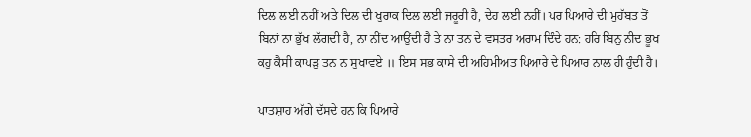ਦਿਲ ਲਈ ਨਹੀਂ ਅਤੇ ਦਿਲ ਦੀ ਖੁਰਾਕ ਦਿਲ ਲਈ ਜਰੂਰੀ ਹੈ, ਦੇਹ ਲਈ ਨਹੀਂ। ਪਰ ਪਿਆਰੇ ਦੀ ਮੁਹੱਬਤ ਤੋਂ ਬਿਨਾਂ ਨਾ ਭੁੱਖ ਲੱਗਦੀ ਹੈ, ਨਾ ਨੀਂਦ ਆਉਂਦੀ ਹੈ ਤੇ ਨਾ ਤਨ ਦੇ ਵਸਤਰ ਅਰਾਮ ਦਿੰਦੇ ਹਨ: ਹਰਿ ਬਿਨੁ ਨੀਦ ਭੂਖ ਕਹੁ ਕੈਸੀ ਕਾਪੜੁ ਤਨ ਨ ਸੁਖਾਵਏ ॥ ਇਸ ਸਭ ਕਾਸੇ ਦੀ ਅਹਿਮੀਅਤ ਪਿਆਰੇ ਦੇ ਪਿਆਰ ਨਾਲ ਹੀ ਹੁੰਦੀ ਹੈ।

ਪਾਤਸ਼ਾਹ ਅੱਗੇ ਦੱਸਦੇ ਹਨ ਕਿ ਪਿਆਰੇ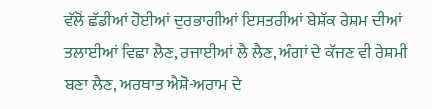ਵੱਲੋਂ ਛੱਡੀਆਂ ਹੋਈਆਂ ਦੁਰਭਾਗੀਆਂ ਇਸਤਰੀਆਂ ਬੇਸ਼ੱਕ ਰੇਸ਼ਮ ਦੀਆਂ ਤਲਾਈਆਂ ਵਿਛਾ ਲੈਣ, ਰਜਾਈਆਂ ਲੈ ਲੈਣ, ਅੰਗਾਂ ਦੇ ਕੱਜਣ ਵੀ ਰੇਸ਼ਮੀ ਬਣਾ ਲੈਣ, ਅਰਥਾਤ ਐਸ਼ੋ-ਅਰਾਮ ਦੇ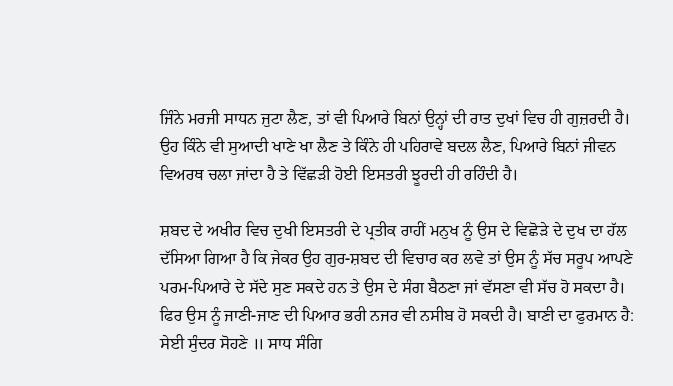ਜਿੰਨੇ ਮਰਜੀ ਸਾਧਨ ਜੁਟਾ ਲੈਣ, ਤਾਂ ਵੀ ਪਿਆਰੇ ਬਿਨਾਂ ਉਨ੍ਹਾਂ ਦੀ ਰਾਤ ਦੁਖਾਂ ਵਿਚ ਹੀ ਗੁਜ਼ਰਦੀ ਹੈ। ਉਹ ਕਿੰਨੇ ਵੀ ਸੁਆਦੀ ਖਾਣੇ ਖਾ ਲੈਣ ਤੇ ਕਿੰਨੇ ਹੀ ਪਹਿਰਾਵੇ ਬਦਲ ਲੈਣ, ਪਿਆਰੇ ਬਿਨਾਂ ਜੀਵਨ ਵਿਅਰਥ ਚਲਾ ਜਾਂਦਾ ਹੈ ਤੇ ਵਿੱਛੜੀ ਹੋਈ ਇਸਤਰੀ ਝੂਰਦੀ ਹੀ ਰਹਿੰਦੀ ਹੈ।

ਸ਼ਬਦ ਦੇ ਅਖੀਰ ਵਿਚ ਦੁਖੀ ਇਸਤਰੀ ਦੇ ਪ੍ਰਤੀਕ ਰਾਹੀਂ ਮਨੁਖ ਨੂੰ ਉਸ ਦੇ ਵਿਛੋੜੇ ਦੇ ਦੁਖ ਦਾ ਹੱਲ ਦੱਸਿਆ ਗਿਆ ਹੈ ਕਿ ਜੇਕਰ ਉਹ ਗੁਰ-ਸ਼ਬਦ ਦੀ ਵਿਚਾਰ ਕਰ ਲਵੇ ਤਾਂ ਉਸ ਨੂੰ ਸੱਚ ਸਰੂਪ ਆਪਣੇ ਪਰਮ-ਪਿਆਰੇ ਦੇ ਸੱਦੇ ਸੁਣ ਸਕਦੇ ਹਨ ਤੇ ਉਸ ਦੇ ਸੰਗ ਬੈਠਣਾ ਜਾਂ ਵੱਸਣਾ ਵੀ ਸੱਚ ਹੋ ਸਕਦਾ ਹੈ। ਫਿਰ ਉਸ ਨੂੰ ਜਾਣੀ-ਜਾਣ ਦੀ ਪਿਆਰ ਭਰੀ ਨਜਰ ਵੀ ਨਸੀਬ ਹੋ ਸਕਦੀ ਹੈ। ਬਾਣੀ ਦਾ ਫੁਰਮਾਨ ਹੈ: ਸੇਈ ਸੁੰਦਰ ਸੋਹਣੇ ॥ ਸਾਧ ਸੰਗਿ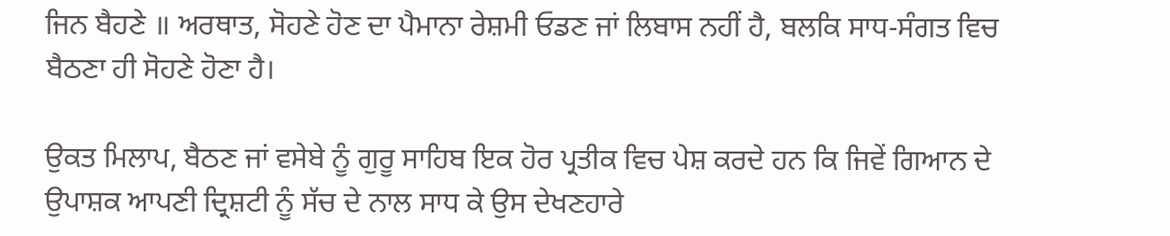ਜਿਨ ਬੈਹਣੇ ॥ ਅਰਥਾਤ, ਸੋਹਣੇ ਹੋਣ ਦਾ ਪੈਮਾਨਾ ਰੇਸ਼ਮੀ ਓਡਣ ਜਾਂ ਲਿਬਾਸ ਨਹੀਂ ਹੈ, ਬਲਕਿ ਸਾਧ-ਸੰਗਤ ਵਿਚ ਬੈਠਣਾ ਹੀ ਸੋਹਣੇ ਹੋਣਾ ਹੈ।

ਉਕਤ ਮਿਲਾਪ, ਬੈਠਣ ਜਾਂ ਵਸੇਬੇ ਨੂੰ ਗੁਰੂ ਸਾਹਿਬ ਇਕ ਹੋਰ ਪ੍ਰਤੀਕ ਵਿਚ ਪੇਸ਼ ਕਰਦੇ ਹਨ ਕਿ ਜਿਵੇਂ ਗਿਆਨ ਦੇ ਉਪਾਸ਼ਕ ਆਪਣੀ ਦ੍ਰਿਸ਼ਟੀ ਨੂੰ ਸੱਚ ਦੇ ਨਾਲ ਸਾਧ ਕੇ ਉਸ ਦੇਖਣਹਾਰੇ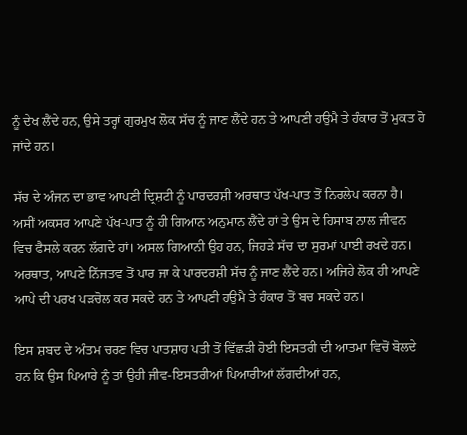ਨੂੰ ਦੇਖ ਲੈਂਦੇ ਹਨ, ਉਸੇ ਤਰ੍ਹਾਂ ਗੁਰਮੁਖ ਲੋਕ ਸੱਚ ਨੂੰ ਜਾਣ ਲੈਂਦੇ ਹਨ ਤੇ ਆਪਣੀ ਹਉਮੈ ਤੇ ਹੰਕਾਰ ਤੋਂ ਮੁਕਤ ਹੋ ਜਾਂਦੇ ਹਨ।

ਸੱਚ ਦੇ ਅੰਜਨ ਦਾ ਭਾਵ ਆਪਣੀ ਦ੍ਰਿਸ਼ਟੀ ਨੂੰ ਪਾਰਦਰਸ਼ੀ ਅਰਥਾਤ ਪੱਖ-ਪਾਤ ਤੋਂ ਨਿਰਲੇਪ ਕਰਨਾ ਹੈ। ਅਸੀਂ ਅਕਸਰ ਆਪਣੇ ਪੱਖ-ਪਾਤ ਨੂੰ ਹੀ ਗਿਆਨ ਅਨੁਮਾਨ ਲੈਂਦੇ ਹਾਂ ਤੇ ਉਸ ਦੇ ਹਿਸਾਬ ਨਾਲ ਜੀਵਨ ਵਿਚ ਫੈਸਲੇ ਕਰਨ ਲੱਗਦੇ ਹਾਂ। ਅਸਲ ਗਿਆਨੀ ਉਹ ਹਨ, ਜਿਹੜੇ ਸੱਚ ਦਾ ਸੁਰਮਾਂ ਪਾਈ ਰਖਦੇ ਹਨ। ਅਰਥਾਤ, ਆਪਣੇ ਨਿੱਜਤਵ ਤੋਂ ਪਾਰ ਜਾ ਕੇ ਪਾਰਦਰਸ਼ੀ ਸੱਚ ਨੂੰ ਜਾਣ ਲੈਂਦੇ ਹਨ। ਅਜਿਹੇ ਲੋਕ ਹੀ ਆਪਣੇ ਆਪੇ ਦੀ ਪਰਖ ਪੜਚੋਲ ਕਰ ਸਕਦੇ ਹਨ ਤੇ ਆਪਣੀ ਹਉਮੈ ਤੇ ਹੰਕਾਰ ਤੋਂ ਬਚ ਸਕਦੇ ਹਨ।

ਇਸ ਸ਼ਬਦ ਦੇ ਅੰਤਮ ਚਰਣ ਵਿਚ ਪਾਤਸ਼ਾਹ ਪਤੀ ਤੋਂ ਵਿੱਛੜੀ ਹੋਈ ਇਸਤਰੀ ਦੀ ਆਤਮਾ ਵਿਚੋਂ ਬੋਲਦੇ ਹਨ ਕਿ ਉਸ ਪਿਆਰੇ ਨੂੰ ਤਾਂ ਉਹੀ ਜੀਵ-ਇਸਤਰੀਆਂ ਪਿਆਰੀਆਂ ਲੱਗਦੀਆਂ ਹਨ,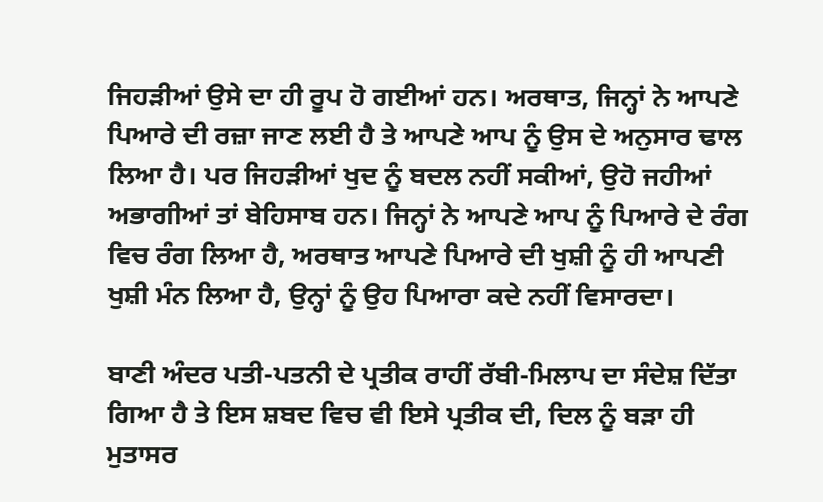ਜਿਹੜੀਆਂ ਉਸੇ ਦਾ ਹੀ ਰੂਪ ਹੋ ਗਈਆਂ ਹਨ। ਅਰਥਾਤ, ਜਿਨ੍ਹਾਂ ਨੇ ਆਪਣੇ ਪਿਆਰੇ ਦੀ ਰਜ਼ਾ ਜਾਣ ਲਈ ਹੈ ਤੇ ਆਪਣੇ ਆਪ ਨੂੰ ਉਸ ਦੇ ਅਨੁਸਾਰ ਢਾਲ ਲਿਆ ਹੈ। ਪਰ ਜਿਹੜੀਆਂ ਖੁਦ ਨੂੰ ਬਦਲ ਨਹੀਂ ਸਕੀਆਂ, ਉਹੋ ਜਹੀਆਂ ਅਭਾਗੀਆਂ ਤਾਂ ਬੇਹਿਸਾਬ ਹਨ। ਜਿਨ੍ਹਾਂ ਨੇ ਆਪਣੇ ਆਪ ਨੂੰ ਪਿਆਰੇ ਦੇ ਰੰਗ ਵਿਚ ਰੰਗ ਲਿਆ ਹੈ, ਅਰਥਾਤ ਆਪਣੇ ਪਿਆਰੇ ਦੀ ਖੁਸ਼ੀ ਨੂੰ ਹੀ ਆਪਣੀ ਖੁਸ਼ੀ ਮੰਨ ਲਿਆ ਹੈ, ਉਨ੍ਹਾਂ ਨੂੰ ਉਹ ਪਿਆਰਾ ਕਦੇ ਨਹੀਂ ਵਿਸਾਰਦਾ।

ਬਾਣੀ ਅੰਦਰ ਪਤੀ-ਪਤਨੀ ਦੇ ਪ੍ਰਤੀਕ ਰਾਹੀਂ ਰੱਬੀ-ਮਿਲਾਪ ਦਾ ਸੰਦੇਸ਼ ਦਿੱਤਾ ਗਿਆ ਹੈ ਤੇ ਇਸ ਸ਼ਬਦ ਵਿਚ ਵੀ ਇਸੇ ਪ੍ਰਤੀਕ ਦੀ, ਦਿਲ ਨੂੰ ਬੜਾ ਹੀ ਮੁਤਾਸਰ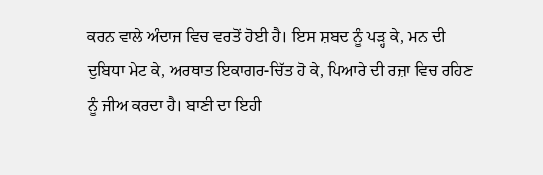ਕਰਨ ਵਾਲੇ ਅੰਦਾਜ ਵਿਚ ਵਰਤੋਂ ਹੋਈ ਹੈ। ਇਸ ਸ਼ਬਦ ਨੂੰ ਪੜ੍ਹ ਕੇ, ਮਨ ਦੀ ਦੁਬਿਧਾ ਮੇਟ ਕੇ, ਅਰਥਾਤ ਇਕਾਗਰ-ਚਿੱਤ ਹੋ ਕੇ, ਪਿਆਰੇ ਦੀ ਰਜ਼ਾ ਵਿਚ ਰਹਿਣ ਨੂੰ ਜੀਅ ਕਰਦਾ ਹੈ। ਬਾਣੀ ਦਾ ਇਹੀ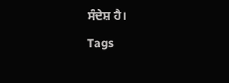ਸੰਦੇਸ਼ ਹੈ।
Tags